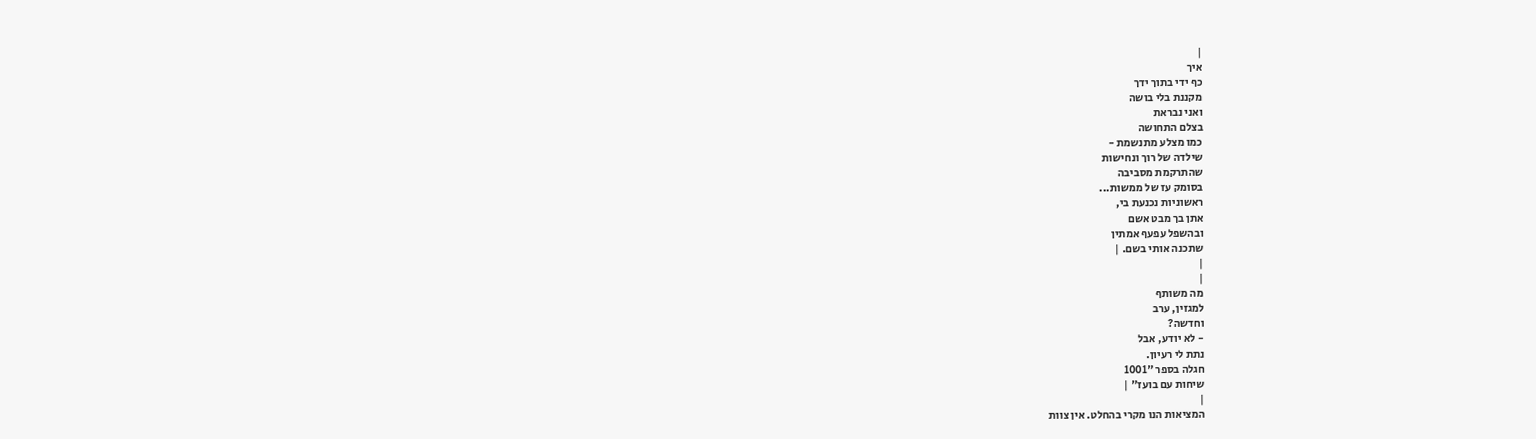|
איך
כף ידי בתוך ידך
מקננת בלי בושה
ואני נבראת
בצלם התחושה
כמו מצלע מתנשמת -
שילדה של רוך ונחישות
שהתרקמת מסביבה
בסומק עז של ממשות...
ראשוניות נכנעת בי,
אתן בך מבט אשם
ובהשפל עפעף אמתין
שתכנה אותי בשם. |
|
|
מה משותף
למגזין, ערב
וחדשה?
- לא יודע, אבל
נתת לי רעיון.
חגלה בספר "1001
שיחות עם בועז" |
|
המציאות הנו מקרי בהחלט. אין צוות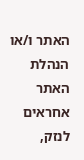האתר ו/או
הנהלת האתר אחראים לנזק,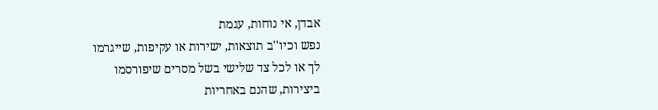אבדן, אי נוחות, עגמת
נפש וכיו''ב תוצאות, ישירות או עקיפות, שייגרמו
לך או לכל צד שלישי בשל מסרים שיפורסמו
ביצירות, שהנם באחריות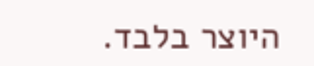היוצר בלבד.